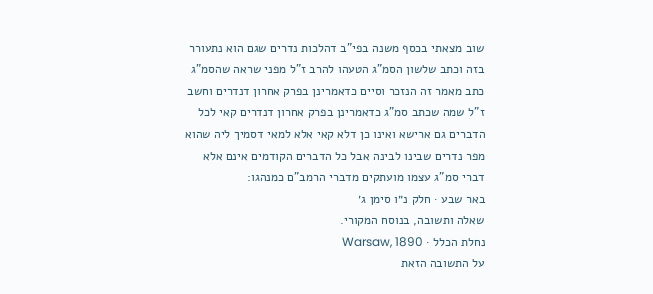שוב מצאתי בכסף משנה בפי"ב דהלכות נדרים שגם הוא נתעורר בזה וכתב שלשון הסמ"ג הטעהו להרב ז"ל מפני שראה שהסמ"ג כתב מאמר זה הנזכר וסיים כדאמרינן בפרק אחרון דנדרים וחשב ז"ל שמה שכתב סמ"ג כדאמרינן בפרק אחרון דנדרים קאי לכל הדברים גם ארישא ואינו כן דלא קאי אלא למאי דסמיך ליה שהוא מפר נדרים שבינו לבינה אבל כל הדברים הקודמים אינם אלא דברי סמ"ג עצמו מועתקים מדברי הרמב"ם כמנהגו:
באר שבע · חלק נ״ו סימן ג׳
שאלה ותשובה, בנוסח המקורי.
נחלת הכלל · Warsaw, 1890
על התשובה הזאת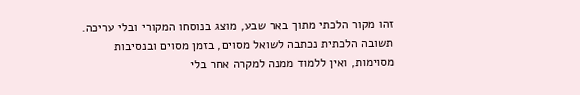זהו מקור הלכתי מתוך באר שבע, מוצג בנוסחו המקורי ובלי עריכה. תשובה הלכתית נכתבה לשואל מסוים, בזמן מסוים ובנסיבות מסוימות, ואין ללמוד ממנה למקרה אחר בלי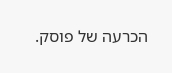הכרעה של פוסק.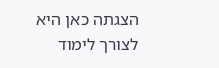הצגתה כאן היא לצורך לימוד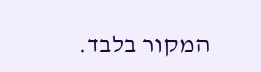המקור בלבד.